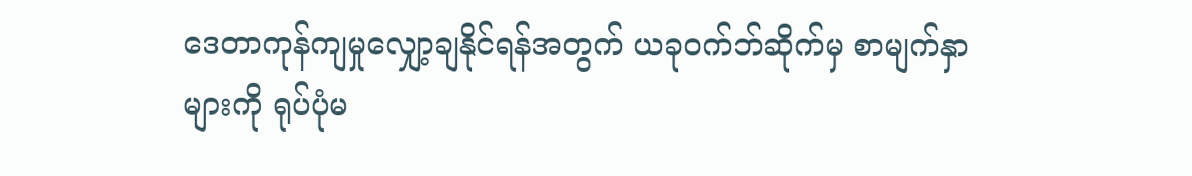ဒေတာကုန်ကျမှုလျှော့ချနိုင်ရန်အတွက် ယခုဝက်ဘ်ဆိုက်မှ စာမျက်နှာများကို ရုပ်ပုံမ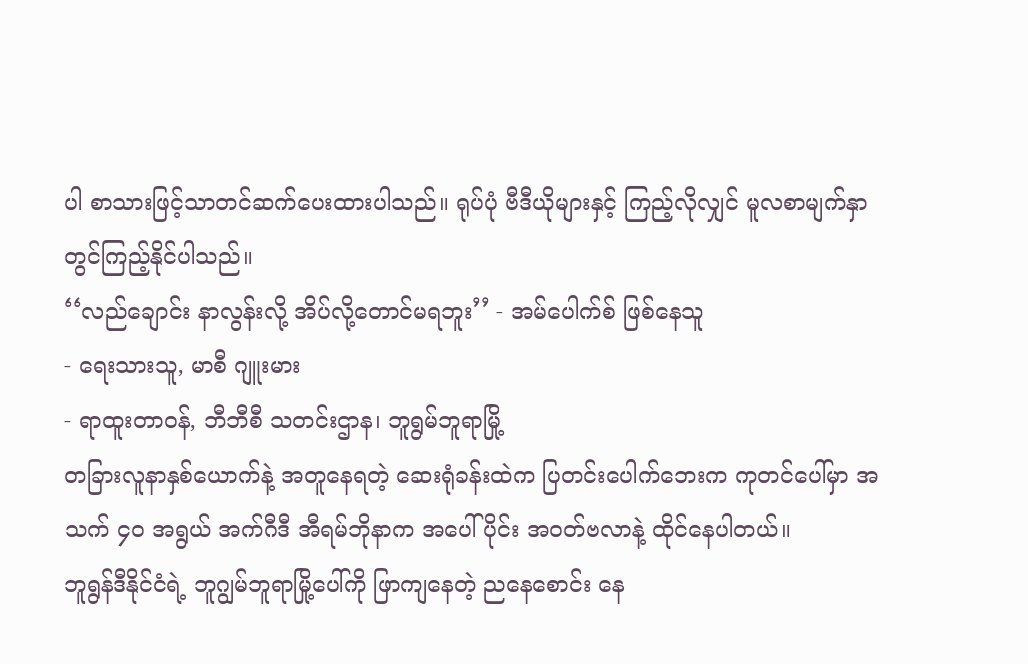ပါ စာသားဖြင့်သာတင်ဆက်ပေးထားပါသည်။ ရုပ်ပုံ ဗီဒီယိုများနှင့် ကြည့်လိုလျှင် မူလစာမျက်နှာတွင်ကြည့်နိုင်ပါသည်။
‘‘လည်ချောင်း နာလွန်းလို့ အိပ်လို့တောင်မရဘူး’’ - အမ်ပေါက်စ် ဖြစ်နေသူ
- ရေးသားသူ, မာစီ ဂျူးမား
- ရာထူးတာဝန်, ဘီဘီစီ သတင်းဌာန၊ ဘူရွမ်ဘူရာမြို့
တခြားလူနာနှစ်ယောက်နဲ့ အတူနေရတဲ့ ဆေးရုံခန်းထဲက ပြတင်းပေါက်ဘေးက ကုတင်ပေါ်မှာ အသက် ၄၀ အရွယ် အက်ဂီဒီ အီရမ်ဘိုနာက အပေါ်ပိုင်း အဝတ်ဗလာနဲ့ ထိုင်နေပါတယ်။
ဘူရွန်ဒီနိုင်ငံရဲ့ ဘူဂျွမ်ဘူရာမြို့ပေါ်ကို ဖြာကျနေတဲ့ ညနေစောင်း နေ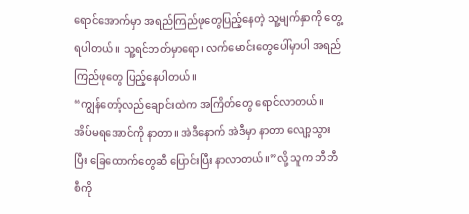ရောင်အောက်မှာ အရည်ကြည်ဖုတွေပြည့်နေတဲ့ သူ့မျက်နှာကို တွေ့ရပါတယ်။ သူ့ရင်ဘတ်မှာရော၊ လက်မောင်းတွေပေါ်မှာပါ အရည်ကြည်ဖုတွေ ပြည့်နေပါတယ်။
“ကျွန်တော့်လည်ချောင်းထဲက အကြိတ်တွေ ရောင်လာတယ်။ အိပ်မရအောင်ကို နာတာ။ အဲဒီနောက် အဲဒီမှာ နာတာ လျော့သွားပြီး ခြေထောက်တွေဆီ ပြောင်းပြီး နာလာတယ်။”လို့ သူက ဘီဘီစီကို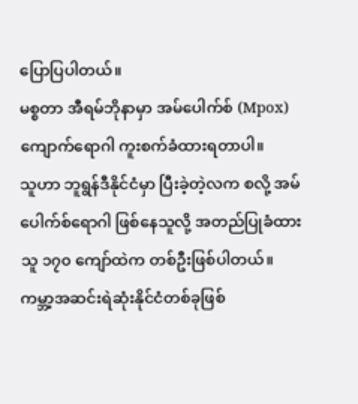ပြောပြပါတယ်။
မစ္စတာ အီရမ်ဘိုနာမှာ အမ်ပေါက်စ် (Mpox) ကျောက်ရောဂါ ကူးစက်ခံထားရတာပါ။
သူဟာ ဘူရွန်ဒီနိုင်ငံမှာ ပြီးခဲ့တဲ့လက စလို့ အမ်ပေါက်စ်ရောဂါ ဖြစ်နေသူလို့ အတည်ပြုခံထားသူ ၁၇၀ ကျော်ထဲက တစ်ဦးဖြစ်ပါတယ်။ ကမ္ဘာ့အဆင်းရဲဆုံးနိုင်ငံတစ်ခုဖြစ်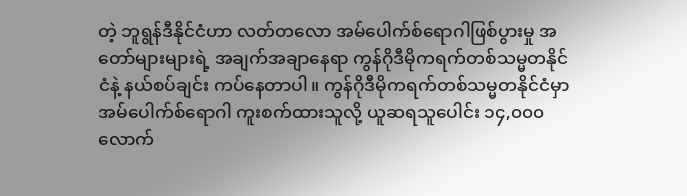တဲ့ ဘူရွန်ဒီနိုင်ငံဟာ လတ်တလော အမ်ပေါက်စ်ရောဂါဖြစ်ပွားမှု အတော်များများရဲ့ အချက်အချာနေရာ ကွန်ဂိုဒီမိုကရက်တစ်သမ္မတနိုင်ငံနဲ့ နယ်စပ်ချင်း ကပ်နေတာပါ။ ကွန်ဂိုဒီမိုကရက်တစ်သမ္မတနိုင်ငံမှာ အမ်ပေါက်စ်ရောဂါ ကူးစက်ထားသူလို့ ယူဆရသူပေါင်း ၁၄,၀၀၀ လောက်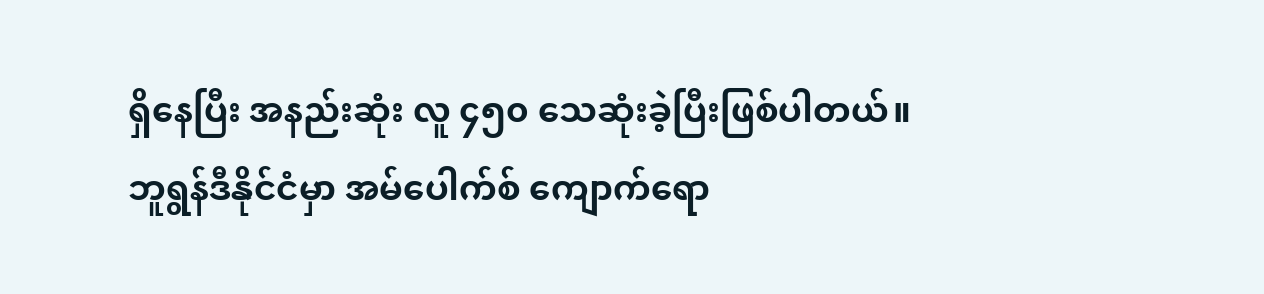ရှိနေပြီး အနည်းဆုံး လူ ၄၅၀ သေဆုံးခဲ့ပြီးဖြစ်ပါတယ်။
ဘူရွန်ဒီနိုင်ငံမှာ အမ်ပေါက်စ် ကျောက်ရော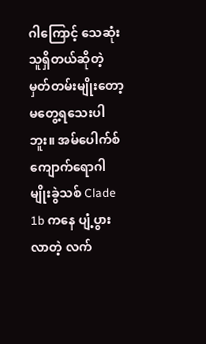ဂါကြောင့် သေဆုံးသူရှိတယ်ဆိုတဲ့ မှတ်တမ်းမျိုးတော့ မတွေ့ရသေးပါဘူး။ အမ်ပေါက်စ် ကျောက်ရောဂါ မျိုးခွဲသစ် Clade 1b ကနေ ပျံ့ပွားလာတဲ့ လက်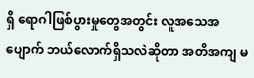ရှိ ရောဂါဖြစ်ပွားမှုတွေအတွင်း လူအသေအပျောက် ဘယ်လောက်ရှိသလဲဆိုတာ အတိအကျ မ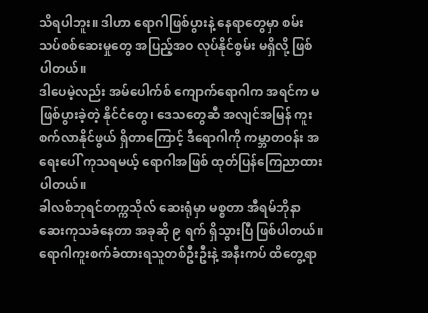သိရပါဘူး။ ဒါဟာ ရောဂါဖြစ်ပွားနဲ့ နေရာတွေမှာ စမ်းသပ်စစ်ဆေးမှုတွေ အပြည့်အဝ လုပ်နိုင်စွမ်း မရှိလို့ ဖြစ်ပါတယ်။
ဒါပေမဲ့လည်း အမ်ပေါက်စ် ကျောက်ရောဂါက အရင်က မဖြစ်ပွားခဲ့တဲ့ နိုင်ငံတွေ၊ ဒေသတွေဆီ အလျင်အမြန် ကူးစက်လာနိုင်ဖွယ် ရှိတာကြောင့် ဒီရောဂါကို ကမ္ဘာတဝန်း အရေးပေါ် ကုသရမယ့် ရောဂါအဖြစ် ထုတ်ပြန်ကြေညာထားပါတယ်။
ခါလစ်ဘုရင်တက္ကသိုလ် ဆေးရုံမှာ မစ္စတာ အီရမ်ဘိုနာ ဆေးကုသခံနေတာ အခုဆို ၉ ရက် ရှိသွားပြီ ဖြစ်ပါတယ်။ ရောဂါကူးစက်ခံထားရသူတစ်ဦးဦးနဲ့ အနီးကပ် ထိတွေ့ရာ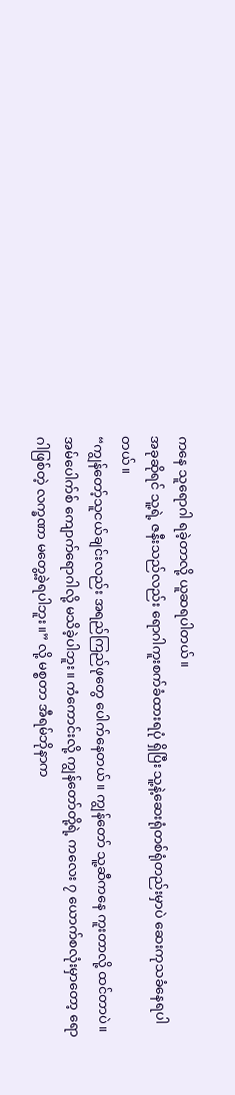ကနေ သူရောဂါ ရခဲ့တာလို့ ယူဆရပါတယ်။
အခုဆိုရင် သူ့ရဲ့ ဇနီးသည်လည်း ရောဂါကူးစက်ခံထားရပုံ ရှိပြီး သူ့နဲ့ဆေးရုံတစ်ရုံတည်းမှာပဲ ဆေးကုသခံနေရပါတယ်။
“ကျွန်တော့်သူငယ်ချင်းလည်း အရည်ကြည်ဖုတွေ ပေါက်နေတယ်။ ကျွန်တော် သူ့ဆီကနေ ကူးတာလို့ ထင်တာပဲ။ အမ်ပေါက်စ် ကျောက်ရောဂါလို့ မသိခဲ့ပါဘူး။ ကံကောင်းလို့ ကျွန်တော်တို့ရဲ့ ကလေး ၇ ယောက်စလုံးမှာတော့ ရောဂါဖြစ်တဲ့ လက္ခဏာ မတွေ့ခဲ့ရပါဘူး။” လို့ မစ္စတာ အီရမ်ဘိုနာက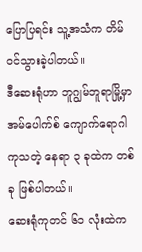ပြောပြရင်း သူ့အသံက တိမ်ဝင်သွားခဲ့ပါတယ်။
ဒီဆေးရုံဟာ ဘူဂျွမ်ဘူရာမြို့မှာ အမ်ပေါက်စ် ကျောက်ရောဂါ ကုသတဲ့ နေရာ ၃ ခုထဲက တစ်ခု ဖြစ်ပါတယ်။
ဆေးရုံကုတင် ၆၁ လုံးထဲက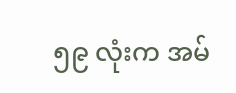၅၉ လုံးက အမ်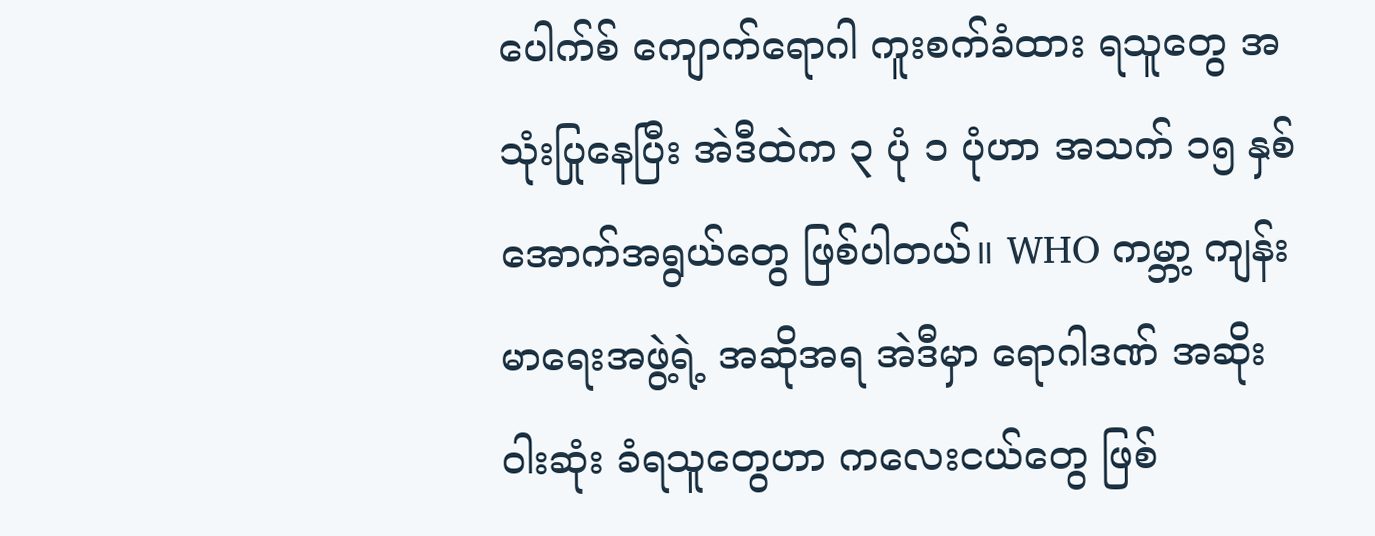ပေါက်စ် ကျောက်ရောဂါ ကူးစက်ခံထား ရသူတွေ အသုံးပြုနေပြီး အဲဒီထဲက ၃ ပုံ ၁ ပုံဟာ အသက် ၁၅ နှစ်အောက်အရွယ်တွေ ဖြစ်ပါတယ်။ WHO ကမ္ဘာ့ ကျန်းမာရေးအဖွဲ့ရဲ့ အဆိုအရ အဲဒီမှာ ရောဂါဒဏ် အဆိုးဝါးဆုံး ခံရသူတွေဟာ ကလေးငယ်တွေ ဖြစ်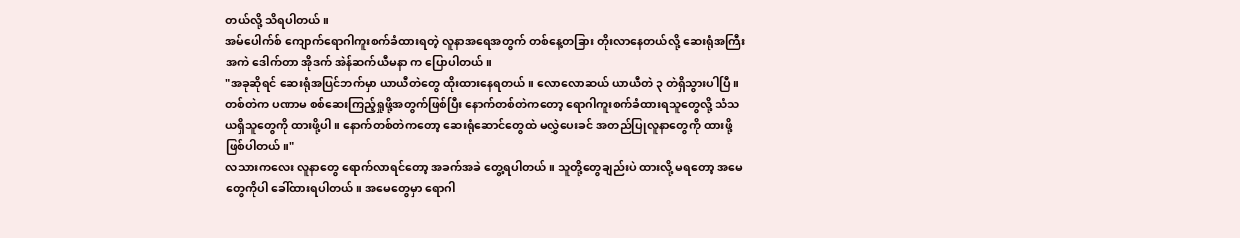တယ်လို့ သိရပါတယ်။
အမ်ပေါက်စ် ကျောက်ရောဂါကူးစက်ခံထားရတဲ့ လူနာအရေအတွက် တစ်နေ့တခြား တိုးလာနေတယ်လို့ ဆေးရုံအကြီးအကဲ ဒေါက်တာ အိုဒက် အဲန်ဆက်ယီမနာ က ပြောပါတယ်။
"အခုဆိုရင် ဆေးရုံအပြင်ဘက်မှာ ယာယီတဲတွေ ထိုးထားနေရတယ်။ လောလောဆယ် ယာယီတဲ ၃ တဲရှိသွားပါပြီ။ တစ်တဲက ပဏာမ စစ်ဆေးကြည့်ရှုဖို့အတွက်ဖြစ်ပြီး နောက်တစ်တဲကတော့ ရောဂါကူးစက်ခံထားရသူတွေလို့ သံသယရှိသူတွေကို ထားဖို့ပါ။ နောက်တစ်တဲကတော့ ဆေးရုံဆောင်တွေထဲ မလွှဲပေးခင် အတည်ပြုလူနာတွေကို ထားဖို့ ဖြစ်ပါတယ်။"
လသားကလေး လူနာတွေ ရောက်လာရင်တော့ အခက်အခဲ တွေ့ရပါတယ်။ သူတို့တွေချည်းပဲ ထားလို့ မရတော့ အမေတွေကိုပါ ခေါ်ထားရပါတယ်။ အမေတွေမှာ ရောဂါ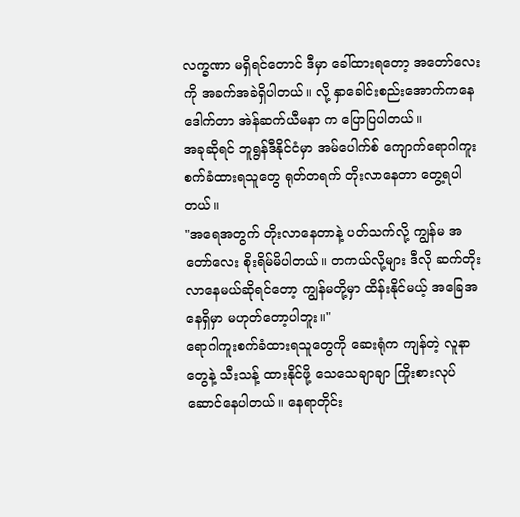လက္ခဏာ မရှိရင်တောင် ဒီမှာ ခေါ်ထားရတော့ အတော်လေးကို အခက်အခဲရှိပါတယ်။ လို့ နှာခေါင်းစည်းအောက်ကနေ ဒေါက်တာ အဲန်ဆက်ယီမနာ က ပြောပြပါတယ်။
အခုဆိုရင် ဘူရွန်ဒီနိုင်ငံမှာ အမ်ပေါက်စ် ကျောက်ရောဂါကူးစက်ခံထားရသူတွေ ရုတ်တရက် တိုးလာနေတာ တွေ့ရပါတယ်။
"အရေအတွက် တိုးလာနေတာနဲ့ ပတ်သက်လို့ ကျွန်မ အတော်လေး စိုးရိမ်မိပါတယ်။ တကယ်လို့များ ဒီလို ဆက်တိုးလာနေမယ်ဆိုရင်တော့ ကျွန်မတို့မှာ ထိန်းနိုင်မယ့် အခြေအနေရှိမှာ မဟုတ်တော့ပါဘူး။"
ရောဂါကူးစက်ခံထားရသူတွေကို ဆေးရုံက ကျန်တဲ့ လူနာတွေနဲ့ သီးသန့် ထားနိုင်ဖို့ သေသေချာချာ ကြိုးစားလုပ်ဆောင်နေပါတယ်။ နေရာတိုင်း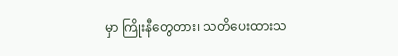မှာ ကြိုးနီတွေတား၊ သတိပေးထားသ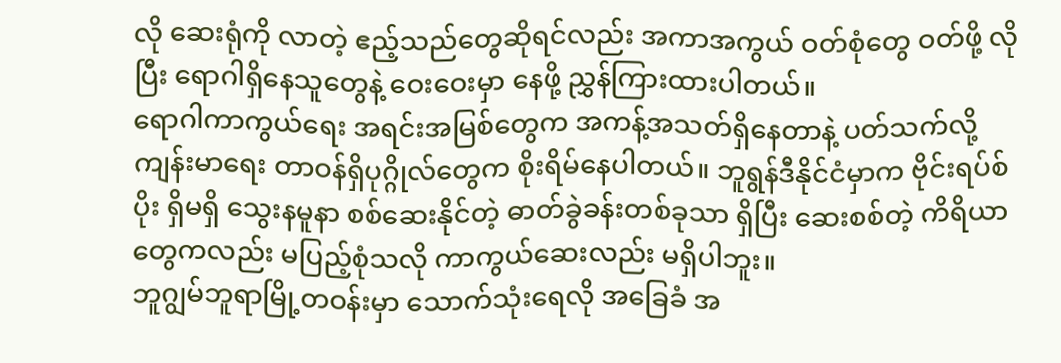လို ဆေးရုံကို လာတဲ့ ဧည့်သည်တွေဆိုရင်လည်း အကာအကွယ် ဝတ်စုံတွေ ဝတ်ဖို့ လိုပြီး ရောဂါရှိနေသူတွေနဲ့ ဝေးဝေးမှာ နေဖို့ ညွှန်ကြားထားပါတယ်။
ရောဂါကာကွယ်ရေး အရင်းအမြစ်တွေက အကန့်အသတ်ရှိနေတာနဲ့ ပတ်သက်လို့ ကျန်းမာရေး တာဝန်ရှိပုဂ္ဂိုလ်တွေက စိုးရိမ်နေပါတယ်။ ဘူရွန်ဒီနိုင်ငံမှာက ဗိုင်းရပ်စ်ပိုး ရှိမရှိ သွေးနမူနာ စစ်ဆေးနိုင်တဲ့ ဓာတ်ခွဲခန်းတစ်ခုသာ ရှိပြီး ဆေးစစ်တဲ့ ကိရိယာတွေကလည်း မပြည့်စုံသလို ကာကွယ်ဆေးလည်း မရှိပါဘူး။
ဘူဂျွမ်ဘူရာမြို့တဝန်းမှာ သောက်သုံးရေလို အခြေခံ အ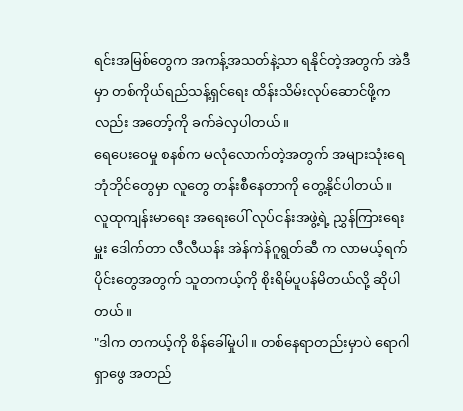ရင်းအမြစ်တွေက အကန့်အသတ်နဲ့သာ ရနိုင်တဲ့အတွက် အဲဒီမှာ တစ်ကိုယ်ရည်သန့်ရှင်ရေး ထိန်းသိမ်းလုပ်ဆောင်ဖို့ကလည်း အတော့်ကို ခက်ခဲလှပါတယ်။
ရေပေးဝေမှု စနစ်က မလုံလောက်တဲ့အတွက် အများသုံးရေဘုံဘိုင်တွေမှာ လူတွေ တန်းစီနေတာကို တွေ့နိုင်ပါတယ်။
လူထုကျန်းမာရေး အရေးပေါ် လုပ်ငန်းအဖွဲ့ရဲ့ ညွှန်ကြားရေးမှူး ဒေါက်တာ လီလီယန်း အဲန်ကဲန်ဂူရွတ်ဆီ က လာမယ့်ရက်ပိုင်းတွေအတွက် သူတကယ့်ကို စိုးရိမ်ပူပန်မိတယ်လို့ ဆိုပါတယ်။
"ဒါက တကယ့်ကို စိန်ခေါ်မှုပါ။ တစ်နေရာတည်းမှာပဲ ရောဂါရှာဖွေ အတည်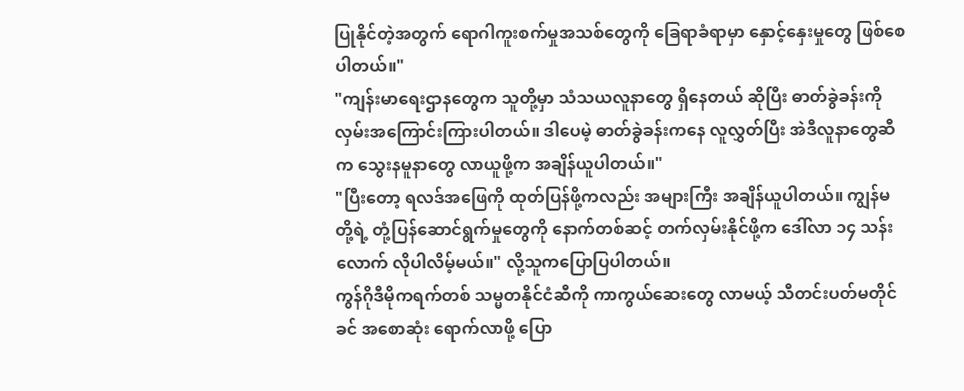ပြုနိုင်တဲ့အတွက် ရောဂါကူးစက်မှုအသစ်တွေကို ခြေရာခံရာမှာ နှောင့်နှေးမှုတွေ ဖြစ်စေပါတယ်။"
"ကျန်းမာရေးဌာနတွေက သူတို့မှာ သံသယလူနာတွေ ရှိနေတယ် ဆိုပြီး ဓာတ်ခွဲခန်းကို လှမ်းအကြောင်းကြားပါတယ်။ ဒါပေမဲ့ ဓာတ်ခွဲခန်းကနေ လူလွှတ်ပြီး အဲဒီလူနာတွေဆီက သွေးနမူနာတွေ လာယူဖို့က အချိန်ယူပါတယ်။"
"ပြီးတော့ ရလဒ်အဖြေကို ထုတ်ပြန်ဖို့ကလည်း အများကြီး အချိန်ယူပါတယ်။ ကျွန်မတို့ရဲ့ တုံ့ပြန်ဆောင်ရွက်မှုတွေကို နောက်တစ်ဆင့် တက်လှမ်းနိုင်ဖို့က ဒေါ်လာ ၁၄ သန်းလောက် လိုပါလိမ့်မယ်။" လို့သူကပြောပြပါတယ်။
ကွန်ဂိုဒီမိုကရက်တစ် သမ္မတနိုင်ငံဆီကို ကာကွယ်ဆေးတွေ လာမယ့် သီတင်းပတ်မတိုင်ခင် အစောဆုံး ရောက်လာဖို့ ပြော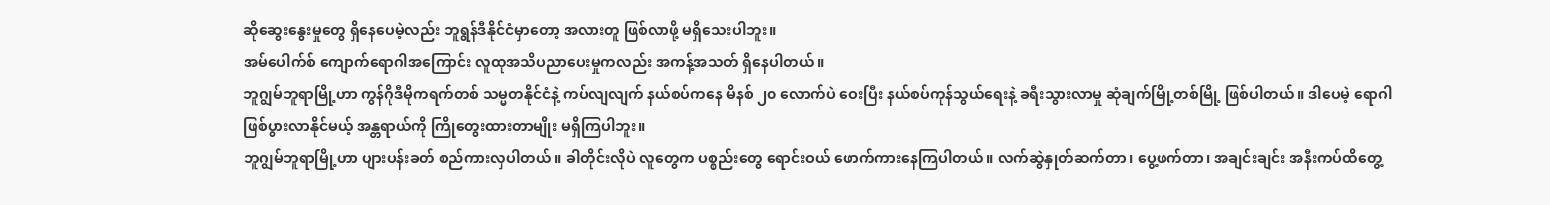ဆိုဆွေးနွေးမှုတွေ ရှိနေပေမဲ့လည်း ဘူရွန်ဒီနိုင်ငံမှာတော့ အလားတူ ဖြစ်လာဖို့ မရှိသေးပါဘူး။
အမ်ပေါက်စ် ကျောက်ရောဂါအကြောင်း လူထုအသိပညာပေးမှုကလည်း အကန့်အသတ် ရှိနေပါတယ်။
ဘူဂျွမ်ဘူရာမြို့ဟာ ကွန်ဂိုဒီမိုကရက်တစ် သမ္မတနိုင်ငံနဲ့ ကပ်လျလျက် နယ်စပ်ကနေ မိနစ် ၂၀ လောက်ပဲ ဝေးပြီး နယ်စပ်ကုန်သွယ်ရေးနဲ့ ခရီးသွားလာမှု ဆုံချက်မြို့တစ်မြို့ ဖြစ်ပါတယ်။ ဒါပေမဲ့ ရောဂါဖြစ်ပွားလာနိုင်မယ့် အန္တရာယ်ကို ကြိုတွေးထားတာမျိုး မရှိကြပါဘူး။
ဘူဂျွမ်ဘူရာမြို့ဟာ ပျားပန်းခတ် စည်ကားလှပါတယ်။ ခါတိုင်းလိုပဲ လူတွေက ပစ္စည်းတွေ ရောင်းဝယ် ဖောက်ကားနေကြပါတယ်။ လက်ဆွဲနှုတ်ဆက်တာ၊ ပွေ့ဖက်တာ၊ အချင်းချင်း အနီးကပ်ထိတွေ့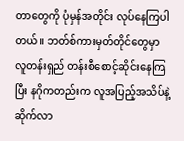တာတွေကို ပုံမှန်အတိုင်း လုပ်နေကြပါတယ်။ ဘတ်စ်ကားမှတ်တိုင်တွေမှာ လူတန်းရှည် တန်းစီစောင့်ဆိုင်းနေကြပြီး နဂိုကတည်းက လူအပြည့်အသိပ်နဲ့ ဆိုက်လာ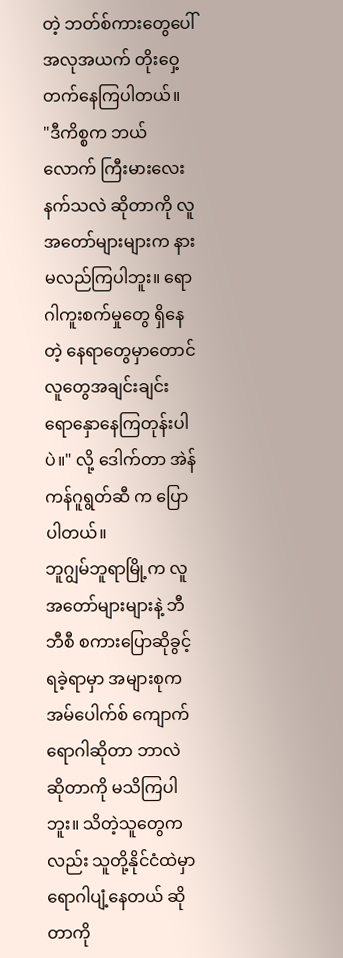တဲ့ ဘတ်စ်ကားတွေပေါ် အလုအယက် တိုးဝှေ့ တက်နေကြပါတယ်။
"ဒီကိစ္စက ဘယ်လောက် ကြီးမားလေးနက်သလဲ ဆိုတာကို လူအတော်များများက နားမလည်ကြပါဘူး။ ရောဂါကူးစက်မှုတွေ ရှိနေတဲ့ နေရာတွေမှာတောင် လူတွေအချင်းချင်း ရောနှောနေကြတုန်းပါပဲ။" လို့ ဒေါက်တာ အဲန်ကန်ဂူရွတ်ဆီ က ပြောပါတယ်။
ဘူဂျွမ်ဘူရာမြို့က လူအတော်များများနဲ့ ဘီဘီစီ စကားပြောဆိုခွင့် ရခဲ့ရာမှာ အများစုက အမ်ပေါက်စ် ကျောက်ရောဂါဆိုတာ ဘာလဲ ဆိုတာကို မသိကြပါဘူး။ သိတဲ့သူတွေကလည်း သူတို့နိုင်ငံထဲမှာ ရောဂါပျံ့နေတယ် ဆိုတာကို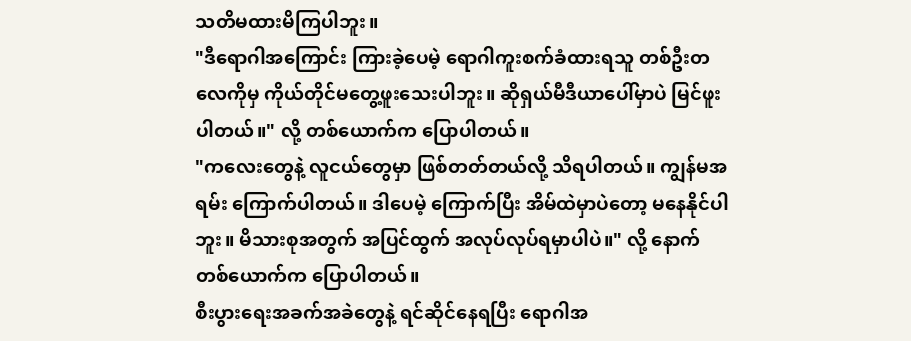သတိမထားမိကြပါဘူး။
"ဒီရောဂါအကြောင်း ကြားခဲ့ပေမဲ့ ရောဂါကူးစက်ခံထားရသူ တစ်ဦးတလေကိုမှ ကိုယ်တိုင်မတွေ့ဖူးသေးပါဘူး။ ဆိုရှယ်မီဒီယာပေါ်မှာပဲ မြင်ဖူးပါတယ်။" လို့ တစ်ယောက်က ပြောပါတယ်။
"ကလေးတွေနဲ့ လူငယ်တွေမှာ ဖြစ်တတ်တယ်လို့ သိရပါတယ်။ ကျွန်မအရမ်း ကြောက်ပါတယ်။ ဒါပေမဲ့ ကြောက်ပြီး အိမ်ထဲမှာပဲတော့ မနေနိုင်ပါဘူး။ မိသားစုအတွက် အပြင်ထွက် အလုပ်လုပ်ရမှာပါပဲ။" လို့ နောက်တစ်ယောက်က ပြောပါတယ်။
စီးပွားရေးအခက်အခဲတွေနဲ့ ရင်ဆိုင်နေရပြီး ရောဂါအ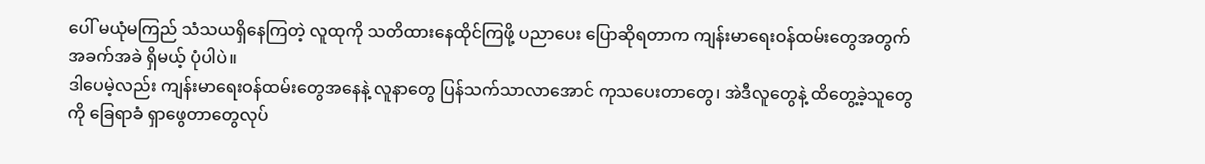ပေါ် မယုံမကြည် သံသယရှိနေကြတဲ့ လူထုကို သတိထားနေထိုင်ကြဖို့ ပညာပေး ပြောဆိုရတာက ကျန်းမာရေးဝန်ထမ်းတွေအတွက် အခက်အခဲ ရှိမယ့် ပုံပါပဲ။
ဒါပေမဲ့လည်း ကျန်းမာရေးဝန်ထမ်းတွေအနေနဲ့ လူနာတွေ ပြန်သက်သာလာအောင် ကုသပေးတာတွေ၊ အဲဒီလူတွေနဲ့ ထိတွေ့ခဲ့သူတွေကို ခြေရာခံ ရှာဖွေတာတွေလုပ်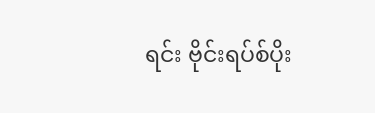ရင်း ဗိုင်းရပ်စ်ပိုး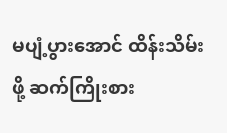မပျံ့ပွားအောင် ထိန်းသိမ်းဖို့ ဆက်ကြိုးစား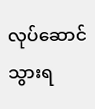လုပ်ဆောင်သွားရ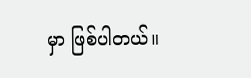မှာ ဖြစ်ပါတယ်။